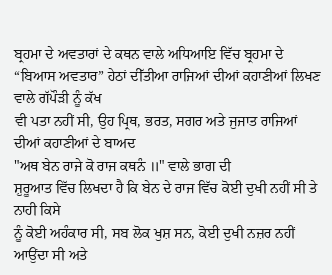ਬ੍ਰਹਮਾ ਦੇ ਅਵਤਾਰਾਂ ਦੇ ਕਥਨ ਵਾਲੇ ਅਧਿਆਇ ਵਿੱਚ ਬ੍ਰਹਮਾ ਦੇ
“ਬਿਆਸ ਅਵਤਾਰ” ਹੇਠਾਂ ਦੀੱਤੀਆ ਰਾਜਿਆਂ ਦੀਆਂ ਕਹਾਣੀਆਂ ਲਿਖਣ ਵਾਲੇ ਗੱਪੌੜੀ ਨੂੰ ਕੱਖ
ਵੀ ਪਤਾ ਨਹੀਂ ਸੀ, ਉਹ ਪ੍ਰਿਥ, ਭਰਤ, ਸਗਰ ਅਤੇ ਜੁਜਾਤ ਰਾਜਿਆਂ ਦੀਆਂ ਕਹਾਣੀਆਂ ਦੇ ਬਾਅਦ
"ਅਥ ਬੇਨ ਰਾਜੇ ਕੋ ਰਾਜ ਕਥਨੰ ॥" ਵਾਲੇ ਭਾਗ ਦੀ
ਸ਼ੁਰੂਆਤ ਵਿੱਚ ਲਿਖਦਾ ਹੈ ਕਿ ਬੇਨ ਦੇ ਰਾਜ ਵਿੱਚ ਕੋਈ ਦੁਖੀ ਨਹੀਂ ਸੀ ਤੇ ਨਾਹੀ ਕਿਸੇ
ਨੂੰ ਕੋਈ ਅਹੰਕਾਰ ਸੀ, ਸਬ ਲੋਕ ਖੁਸ਼ ਸਨ, ਕੋਈ ਦੁਖੀ ਨਜ਼ਰ ਨਹੀਂ ਆਉਂਦਾ ਸੀ ਅਤੇ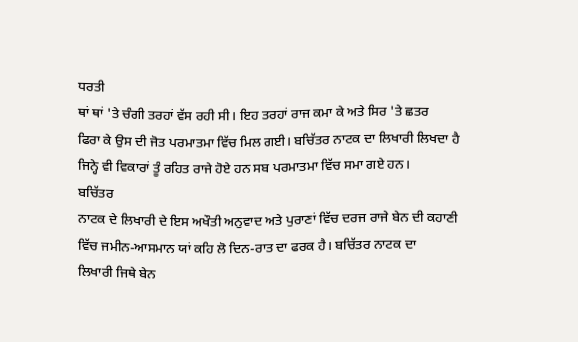ਧਰਤੀ
ਥਾਂ ਥਾਂ 'ਤੇ ਚੰਗੀ ਤਰਹਾਂ ਵੱਸ ਰਹੀ ਸੀ। ਇਹ ਤਰਹਾਂ ਰਾਜ ਕਮਾ ਕੇ ਅਤੇ ਸਿਰ 'ਤੇ ਛਤਰ
ਫਿਰਾ ਕੇ ਉਸ ਦੀ ਜੋਤ ਪਰਮਾਤਮਾ ਵਿੱਚ ਮਿਲ ਗਈ। ਬਚਿੱਤਰ ਨਾਟਕ ਦਾ ਲਿਖਾਰੀ ਲਿਖਦਾ ਹੈ
ਜਿਨ੍ਹੇ ਵੀ ਵਿਕਾਰਾਂ ਤੂੰ ਰਹਿਤ ਰਾਜੇ ਹੋਏ ਹਨ ਸਬ ਪਰਮਾਤਮਾ ਵਿੱਚ ਸਮਾ ਗਏ ਹਨ।
ਬਚਿੱਤਰ
ਨਾਟਕ ਦੇ ਲਿਖਾਰੀ ਦੇ ਇਸ ਅਖੌਤੀ ਅਨੁਵਾਦ ਅਤੇ ਪੁਰਾਣਾਂ ਵਿੱਚ ਦਰਜ ਰਾਜੇ ਬੇਨ ਦੀ ਕਹਾਣੀ
ਵਿੱਚ ਜਮੀਨ-ਆਸਮਾਨ ਯਾਂ ਕਹਿ ਲੋ ਦਿਨ-ਰਾਤ ਦਾ ਫਰਕ ਹੈ। ਬਚਿੱਤਰ ਨਾਟਕ ਦਾ
ਲਿਖਾਰੀ ਜਿਥੇ ਬੇਨ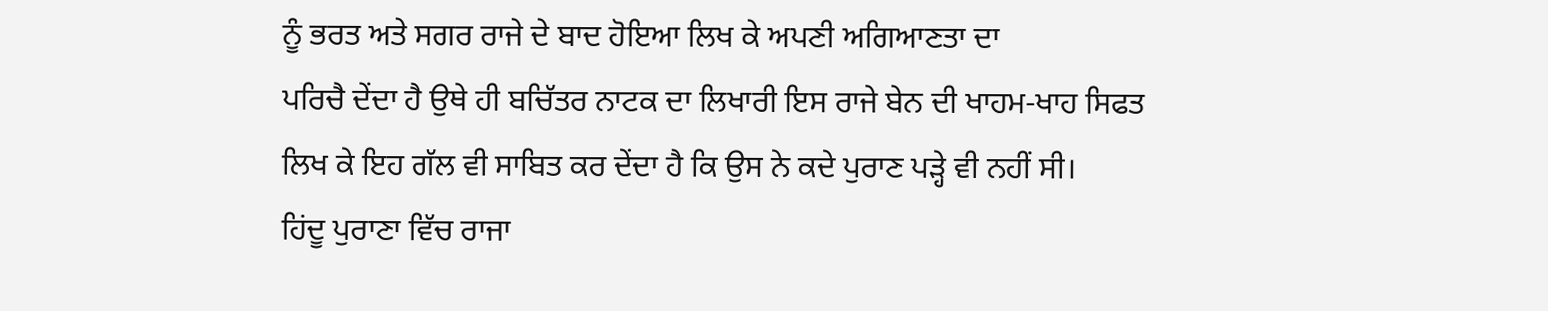ਨੂੰ ਭਰਤ ਅਤੇ ਸਗਰ ਰਾਜੇ ਦੇ ਬਾਦ ਹੋਇਆ ਲਿਖ ਕੇ ਅਪਣੀ ਅਗਿਆਣਤਾ ਦਾ
ਪਰਿਚੈ ਦੇਂਦਾ ਹੈ ਉਥੇ ਹੀ ਬਚਿੱਤਰ ਨਾਟਕ ਦਾ ਲਿਖਾਰੀ ਇਸ ਰਾਜੇ ਬੇਨ ਦੀ ਖਾਹਮ-ਖਾਹ ਸਿਫਤ
ਲਿਖ ਕੇ ਇਹ ਗੱਲ ਵੀ ਸਾਬਿਤ ਕਰ ਦੇਂਦਾ ਹੈ ਕਿ ਉਸ ਨੇ ਕਦੇ ਪੁਰਾਣ ਪੜ੍ਹੇ ਵੀ ਨਹੀਂ ਸੀ।
ਹਿਂਦੂ ਪੁਰਾਣਾ ਵਿੱਚ ਰਾਜਾ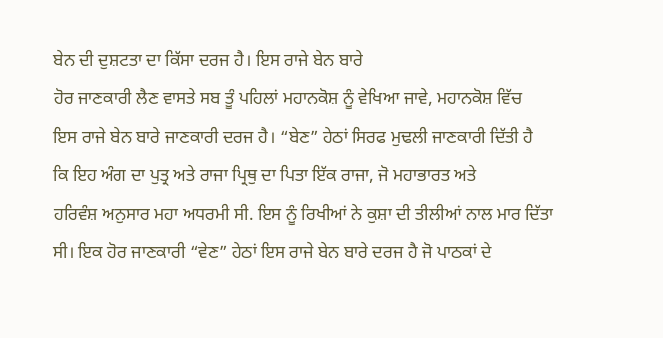ਬੇਨ ਦੀ ਦੁਸ਼ਟਤਾ ਦਾ ਕਿੱਸਾ ਦਰਜ ਹੈ। ਇਸ ਰਾਜੇ ਬੇਨ ਬਾਰੇ
ਹੋਰ ਜਾਣਕਾਰੀ ਲੈਣ ਵਾਸਤੇ ਸਬ ਤੂੰ ਪਹਿਲਾਂ ਮਹਾਨਕੋਸ਼ ਨੂੰ ਵੇਖਿਆ ਜਾਵੇ, ਮਹਾਨਕੋਸ਼ ਵਿੱਚ
ਇਸ ਰਾਜੇ ਬੇਨ ਬਾਰੇ ਜਾਣਕਾਰੀ ਦਰਜ ਹੈ। “ਬੇਣ” ਹੇਠਾਂ ਸਿਰਫ ਮੁਢਲੀ ਜਾਣਕਾਰੀ ਦਿੱਤੀ ਹੈ
ਕਿ ਇਹ ਅੰਗ ਦਾ ਪੁਤ੍ਰ ਅਤੇ ਰਾਜਾ ਪ੍ਰਿਥੁ ਦਾ ਪਿਤਾ ਇੱਕ ਰਾਜਾ, ਜੋ ਮਹਾਭਾਰਤ ਅਤੇ
ਹਰਿਵੰਸ਼ ਅਨੁਸਾਰ ਮਹਾ ਅਧਰਮੀ ਸੀ. ਇਸ ਨੂੰ ਰਿਖੀਆਂ ਨੇ ਕੁਸ਼ਾ ਦੀ ਤੀਲੀਆਂ ਨਾਲ ਮਾਰ ਦਿੱਤਾ
ਸੀ। ਇਕ ਹੋਰ ਜਾਣਕਾਰੀ “ਵੇਣ” ਹੇਠਾਂ ਇਸ ਰਾਜੇ ਬੇਨ ਬਾਰੇ ਦਰਜ ਹੈ ਜੋ ਪਾਠਕਾਂ ਦੇ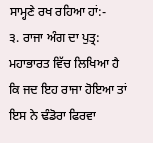ਸਾਮ੍ਹਣੇ ਰਖ ਰਹਿਆ ਹਾਂ:-
੩. ਰਾਜਾ ਅੰਗ ਦਾ ਪੁਤ੍ਰ: ਮਹਾਭਾਰਤ ਵਿੱਚ ਲਿਖਿਆ ਹੈ
ਕਿ ਜਦ ਇਹ ਰਾਜਾ ਹੋਇਆ ਤਾਂ ਇਸ ਨੇ ਢੰਡੋਰਾ ਫਿਰਵਾ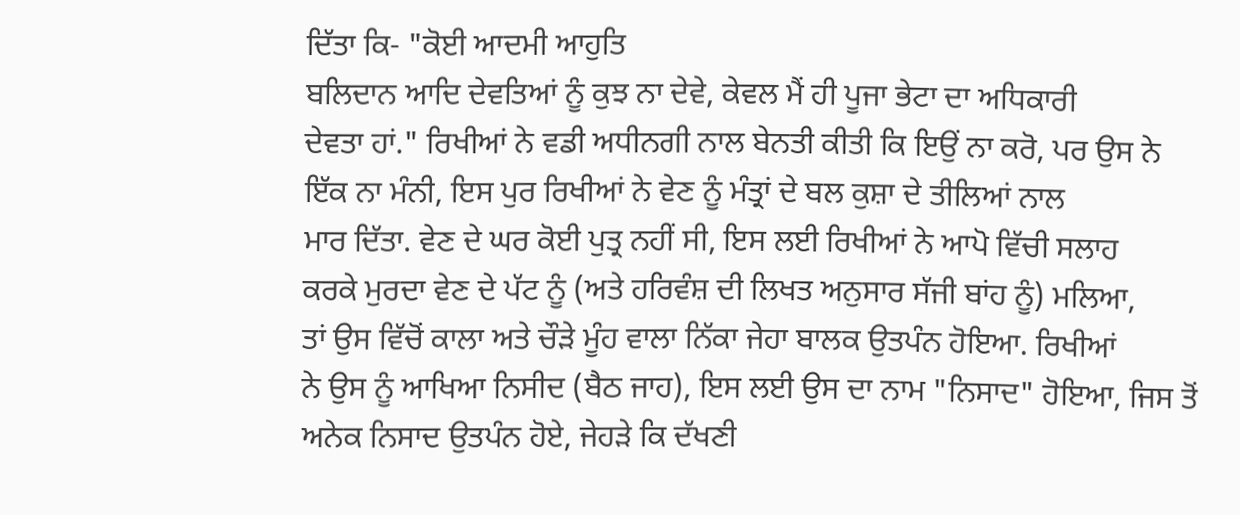ਦਿੱਤਾ ਕਿ- "ਕੋਈ ਆਦਮੀ ਆਹੁਤਿ
ਬਲਿਦਾਨ ਆਦਿ ਦੇਵਤਿਆਂ ਨੂੰ ਕੁਝ ਨਾ ਦੇਵੇ, ਕੇਵਲ ਮੈਂ ਹੀ ਪੂਜਾ ਭੇਟਾ ਦਾ ਅਧਿਕਾਰੀ
ਦੇਵਤਾ ਹਾਂ." ਰਿਖੀਆਂ ਨੇ ਵਡੀ ਅਧੀਨਗੀ ਨਾਲ ਬੇਨਤੀ ਕੀਤੀ ਕਿ ਇਉਂ ਨਾ ਕਰੋ, ਪਰ ਉਸ ਨੇ
ਇੱਕ ਨਾ ਮੰਨੀ, ਇਸ ਪੁਰ ਰਿਖੀਆਂ ਨੇ ਵੇਣ ਨੂੰ ਮੰਤ੍ਰਾਂ ਦੇ ਬਲ ਕੁਸ਼ਾ ਦੇ ਤੀਲਿਆਂ ਨਾਲ
ਮਾਰ ਦਿੱਤਾ. ਵੇਣ ਦੇ ਘਰ ਕੋਈ ਪੁਤ੍ਰ ਨਹੀਂ ਸੀ, ਇਸ ਲਈ ਰਿਖੀਆਂ ਨੇ ਆਪੋ ਵਿੱਚੀ ਸਲਾਹ
ਕਰਕੇ ਮੁਰਦਾ ਵੇਣ ਦੇ ਪੱਟ ਨੂੰ (ਅਤੇ ਹਰਿਵੰਸ਼ ਦੀ ਲਿਖਤ ਅਨੁਸਾਰ ਸੱਜੀ ਬਾਂਹ ਨੂੰ) ਮਲਿਆ,
ਤਾਂ ਉਸ ਵਿੱਚੋਂ ਕਾਲਾ ਅਤੇ ਚੌੜੇ ਮੂੰਹ ਵਾਲਾ ਨਿੱਕਾ ਜੇਹਾ ਬਾਲਕ ਉਤਪੰਨ ਹੋਇਆ. ਰਿਖੀਆਂ
ਨੇ ਉਸ ਨੂੰ ਆਖਿਆ ਨਿਸੀਦ (ਬੈਠ ਜਾਹ), ਇਸ ਲਈ ਉਸ ਦਾ ਨਾਮ "ਨਿਸਾਦ" ਹੋਇਆ, ਜਿਸ ਤੋਂ
ਅਨੇਕ ਨਿਸਾਦ ਉਤਪੰਨ ਹੋਏ, ਜੇਹੜੇ ਕਿ ਦੱਖਣੀ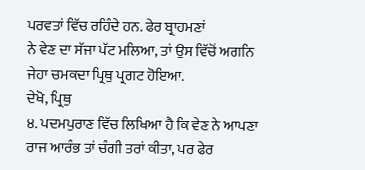ਪਰਵਤਾਂ ਵਿੱਚ ਰਹਿੰਦੇ ਹਨ. ਫੇਰ ਬ੍ਰਾਹਮਣਾਂ
ਨੇ ਵੇਣ ਦਾ ਸੱਜਾ ਪੱਟ ਮਲਿਆ, ਤਾਂ ਉਸ ਵਿੱਚੋਂ ਅਗਨਿ ਜੇਹਾ ਚਮਕਦਾ ਪ੍ਰਿਥੁ ਪ੍ਰਗਟ ਹੋਇਆ.
ਦੇਖੋ, ਪ੍ਰਿਥੁ
੪. ਪਦਮਪੁਰਾਣ ਵਿੱਚ ਲਿਖਿਆ ਹੈ ਕਿ ਵੇਣ ਨੇ ਆਪਣਾ
ਰਾਜ ਆਰੰਭ ਤਾਂ ਚੰਗੀ ਤਰਾਂ ਕੀਤਾ, ਪਰ ਫੇਰ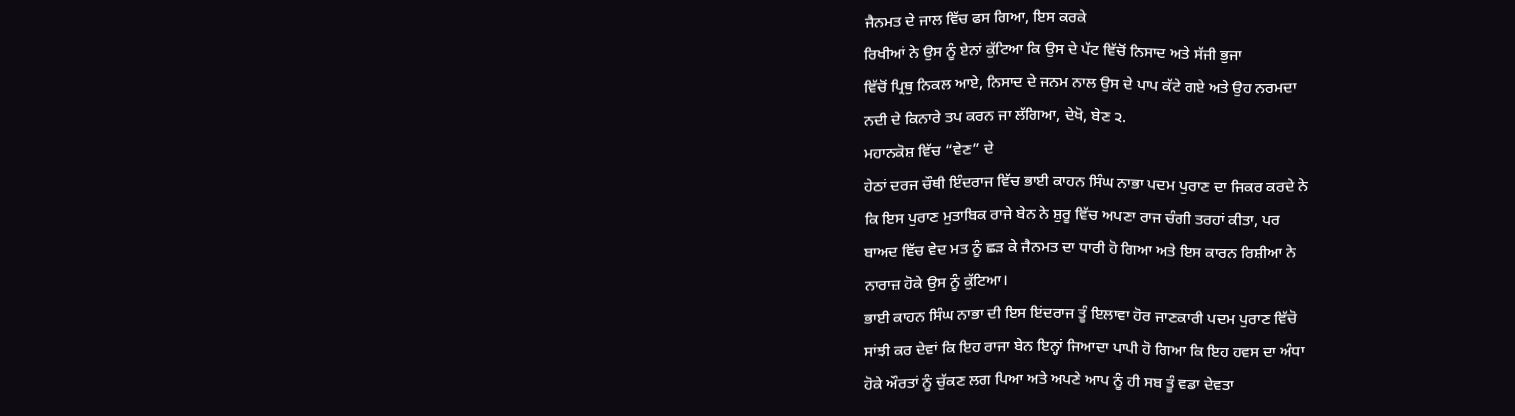ਜੈਨਮਤ ਦੇ ਜਾਲ ਵਿੱਚ ਫਸ ਗਿਆ, ਇਸ ਕਰਕੇ
ਰਿਖੀਆਂ ਨੇ ਉਸ ਨੂੰ ਏਨਾਂ ਕੁੱਟਿਆ ਕਿ ਉਸ ਦੇ ਪੱਟ ਵਿੱਚੋਂ ਨਿਸਾਦ ਅਤੇ ਸੱਜੀ ਭੁਜਾ
ਵਿੱਚੋਂ ਪ੍ਰਿਥੁ ਨਿਕਲ ਆਏ, ਨਿਸਾਦ ਦੇ ਜਨਮ ਨਾਲ ਉਸ ਦੇ ਪਾਪ ਕੱਟੇ ਗਏ ਅਤੇ ਉਹ ਨਰਮਦਾ
ਨਦੀ ਦੇ ਕਿਨਾਰੇ ਤਪ ਕਰਨ ਜਾ ਲੱਗਿਆ, ਦੇਖੋ, ਬੇਣ ੨.
ਮਹਾਨਕੋਸ਼ ਵਿੱਚ “ਵੇਣ” ਦੇ
ਹੇਠਾਂ ਦਰਜ ਚੌਥੀ ਇੰਦਰਾਜ ਵਿੱਚ ਭਾਈ ਕਾਹਨ ਸਿੰਘ ਨਾਭਾ ਪਦਮ ਪੁਰਾਣ ਦਾ ਜਿਕਰ ਕਰਦੇ ਨੇ
ਕਿ ਇਸ ਪੁਰਾਣ ਮੁਤਾਬਿਕ ਰਾਜੇ ਬੇਨ ਨੇ ਸ਼ੁਰੂ ਵਿੱਚ ਅਪਣਾ ਰਾਜ ਚੰਗੀ ਤਰਹਾਂ ਕੀਤਾ, ਪਰ
ਬਾਅਦ ਵਿੱਚ ਵੇਦ ਮਤ ਨੂੰ ਛੜ ਕੇ ਜੈਨਮਤ ਦਾ ਧਾਰੀ ਹੋ ਗਿਆ ਅਤੇ ਇਸ ਕਾਰਨ ਰਿਸ਼ੀਆ ਨੇ
ਨਾਰਾਜ਼ ਹੋਕੇ ਉਸ ਨੂੰ ਕੁੱਟਿਆ।
ਭਾਈ ਕਾਹਨ ਸਿੰਘ ਨਾਭਾ ਦੀ ਇਸ ਇਂਦਰਾਜ ਤੂੰ ਇਲਾਵਾ ਹੋਰ ਜਾਣਕਾਰੀ ਪਦਮ ਪੁਰਾਣ ਵਿੱਚੋ
ਸਾਂਝੀ ਕਰ ਦੇਵਾਂ ਕਿ ਇਹ ਰਾਜਾ ਬੇਨ ਇਨ੍ਹਾਂ ਜਿਆਦਾ ਪਾਪੀ ਹੋ ਗਿਆ ਕਿ ਇਹ ਹਵਸ ਦਾ ਅੰਧਾ
ਹੋਕੇ ਔਰਤਾਂ ਨੂੰ ਚੁੱਕਣ ਲਗ ਪਿਆ ਅਤੇ ਅਪਣੇ ਆਪ ਨੂੰ ਹੀ ਸਬ ਤੂੰ ਵਡਾ ਦੇਵਤਾ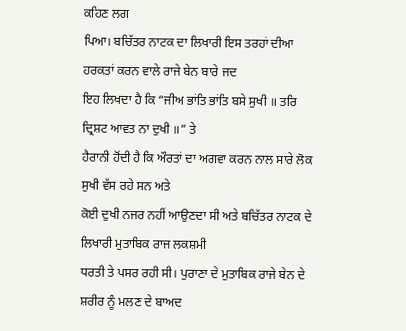ਕਹਿਣ ਲਗ
ਪਿਆ। ਬਚਿੱਤਰ ਨਾਟਕ ਦਾ ਲਿਖਾਰੀ ਇਸ ਤਰਹਾਂ ਦੀਆ ਹਰਕਤਾਂ ਕਰਨ ਵਾਲੇ ਰਾਜੇ ਬੇਨ ਬਾਰੇ ਜਦ
ਇਹ ਲਿਖਦਾ ਹੈ ਕਿ “ਜੀਅ ਭਾਂਤਿ ਭਾਂਤਿ ਬਸੇ ਸੁਖੀ ॥ ਤਰਿ ਦ੍ਰਿਸ਼ਟ ਆਵਤ ਨਾ ਦੁਖੀ ॥” ਤੇ
ਹੈਰਾਨੀ ਹੋਂਦੀ ਹੈ ਕਿ ਔਰਤਾਂ ਦਾ ਅਗਵਾ ਕਰਨ ਨਾਲ ਸਾਰੇ ਲੋਕ ਸੁਖੀ ਵੱਸ ਰਹੇ ਸਨ ਅਤੇ
ਕੋਈ ਦੁਖੀ ਨਜਰ ਨਹੀਂ ਆਉਣਦਾ ਸੀ ਅਤੇ ਬਚਿੱਤਰ ਨਾਟਕ ਦੇ ਲਿਖਾਰੀ ਮੁਤਾਬਿਕ ਰਾਜ ਲਕਸ਼ਮੀ
ਧਰਤੀ ਤੇ ਪਸਰ ਰਹੀ ਸੀ। ਪੁਰਾਣਾ ਦੇ ਮੁਤਾਬਿਕ ਰਾਜੇ ਬੇਨ ਦੇ ਸ਼ਰੀਰ ਨੂੰ ਮਲਣ ਦੇ ਬਾਅਦ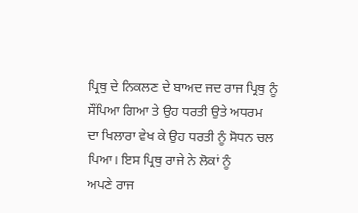ਪ੍ਰਿਥੁ ਦੇ ਨਿਕਲਣ ਦੇ ਬਾਅਦ ਜਦ ਰਾਜ ਪ੍ਰਿਥੁ ਨੂੰ ਸੌਂਪਿਆ ਗਿਆ ਤੇ ਉਹ ਧਰਤੀ ਉਤੇ ਅਧਰਮ
ਦਾ ਖਿਲਾਰਾ ਵੇਖ ਕੇ ਉਹ ਧਰਤੀ ਨੂੰ ਸੋਧਨ ਚਲ ਪਿਆ। ਇਸ ਪ੍ਰਿਥੁ ਰਾਜੇ ਨੇ ਲੋਕਾਂ ਨੂੰ
ਅਪਣੇ ਰਾਜ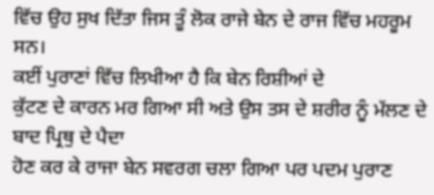ਵਿੱਚ ਉਹ ਸੁਖ ਦਿੱਤਾ ਜਿਸ ਤੂੰ ਲੋਕ ਰਾਜੇ ਬੇਨ ਦੇ ਰਾਜ ਵਿੱਚ ਮਹਰੂਮ ਸਨ।
ਕਈਂ ਪੁਰਾਣਾਂ ਵਿੱਚ ਲਿਖੀਆ ਹੈ ਕਿ ਬੇਨ ਰਿਸ਼ੀਆਂ ਦੇ
ਕੁੱਟਣ ਦੇ ਕਾਰਨ ਮਰ ਗਿਆ ਸੀ ਅਤੇ ਉਸ ਤਸ ਦੇ ਸ਼ਰੀਰ ਨੂੰ ਮੱਲਣ ਦੇ ਬਾਦ ਪ੍ਰਿਥੁ ਦੇ ਪੈਦਾ
ਹੋਣ ਕਰ ਕੇ ਰਾਜਾ ਬੇਨ ਸਵਰਗ ਚਲਾ ਗਿਆ ਪਰ ਪਦਮ ਪੁਰਾਣ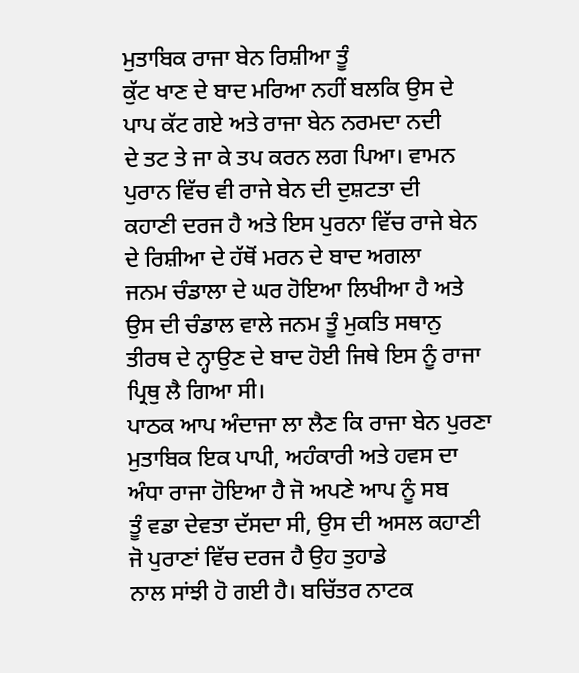ਮੁਤਾਬਿਕ ਰਾਜਾ ਬੇਨ ਰਿਸ਼ੀਆ ਤੂੰ
ਕੁੱਟ ਖਾਣ ਦੇ ਬਾਦ ਮਰਿਆ ਨਹੀਂ ਬਲਕਿ ਉਸ ਦੇ ਪਾਪ ਕੱਟ ਗਏ ਅਤੇ ਰਾਜਾ ਬੇਨ ਨਰਮਦਾ ਨਦੀ
ਦੇ ਤਟ ਤੇ ਜਾ ਕੇ ਤਪ ਕਰਨ ਲਗ ਪਿਆ। ਵਾਮਨ ਪੁਰਾਨ ਵਿੱਚ ਵੀ ਰਾਜੇ ਬੇਨ ਦੀ ਦੁਸ਼ਟਤਾ ਦੀ
ਕਹਾਣੀ ਦਰਜ ਹੈ ਅਤੇ ਇਸ ਪੁਰਨਾ ਵਿੱਚ ਰਾਜੇ ਬੇਨ ਦੇ ਰਿਸ਼ੀਆ ਦੇ ਹੱਥੋਂ ਮਰਨ ਦੇ ਬਾਦ ਅਗਲਾ
ਜਨਮ ਚੰਡਾਲਾ ਦੇ ਘਰ ਹੋਇਆ ਲਿਖੀਆ ਹੈ ਅਤੇ ਉਸ ਦੀ ਚੰਡਾਲ ਵਾਲੇ ਜਨਮ ਤੂੰ ਮੁਕਤਿ ਸਥਾਨੁ
ਤੀਰਥ ਦੇ ਨ੍ਹਾਉਣ ਦੇ ਬਾਦ ਹੋਈ ਜਿਥੇ ਇਸ ਨੂੰ ਰਾਜਾ ਪ੍ਰਿਥੁ ਲੈ ਗਿਆ ਸੀ।
ਪਾਠਕ ਆਪ ਅੰਦਾਜਾ ਲਾ ਲੈਣ ਕਿ ਰਾਜਾ ਬੇਨ ਪੁਰਣਾ
ਮੁਤਾਬਿਕ ਇਕ ਪਾਪੀ, ਅਹੰਕਾਰੀ ਅਤੇ ਹਵਸ ਦਾ ਅੰਧਾ ਰਾਜਾ ਹੋਇਆ ਹੈ ਜੋ ਅਪਣੇ ਆਪ ਨੂੰ ਸਬ
ਤੂੰ ਵਡਾ ਦੇਵਤਾ ਦੱਸਦਾ ਸੀ, ਉਸ ਦੀ ਅਸਲ ਕਹਾਣੀ ਜੋ ਪੁਰਾਣਾਂ ਵਿੱਚ ਦਰਜ ਹੈ ਉਹ ਤੁਹਾਡੇ
ਨਾਲ ਸਾਂਝੀ ਹੋ ਗਈ ਹੈ। ਬਚਿੱਤਰ ਨਾਟਕ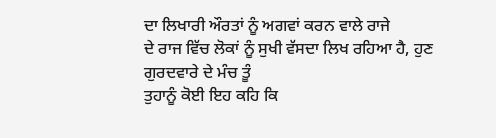ਦਾ ਲਿਖਾਰੀ ਔਰਤਾਂ ਨੂੰ ਅਗਵਾਂ ਕਰਨ ਵਾਲੇ ਰਾਜੇ
ਦੇ ਰਾਜ ਵਿੱਚ ਲੋਕਾਂ ਨੂੰ ਸੁਖੀ ਵੱਸਦਾ ਲਿਖ ਰਹਿਆ ਹੈ, ਹੁਣ ਗੁਰਦਵਾਰੇ ਦੇ ਮੰਚ ਤੂੰ
ਤੁਹਾਨੂੰ ਕੋਈ ਇਹ ਕਹਿ ਕਿ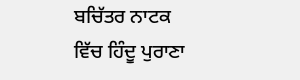ਬਚਿੱਤਰ ਨਾਟਕ ਵਿੱਚ ਹਿੰਦੂ ਪੁਰਾਣਾ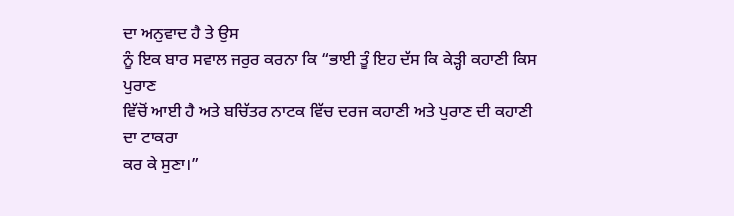ਦਾ ਅਨੁਵਾਦ ਹੈ ਤੇ ਉਸ
ਨੂੰ ਇਕ ਬਾਰ ਸਵਾਲ ਜਰੁਰ ਕਰਨਾ ਕਿ “ਭਾਈ ਤੂੰ ਇਹ ਦੱਸ ਕਿ ਕੇੜ੍ਹੀ ਕਹਾਣੀ ਕਿਸ ਪੁਰਾਣ
ਵਿੱਚੋਂ ਆਈ ਹੈ ਅਤੇ ਬਚਿੱਤਰ ਨਾਟਕ ਵਿੱਚ ਦਰਜ ਕਹਾਣੀ ਅਤੇ ਪੁਰਾਣ ਦੀ ਕਹਾਣੀ ਦਾ ਟਾਕਰਾ
ਕਰ ਕੇ ਸੁਣਾ।”